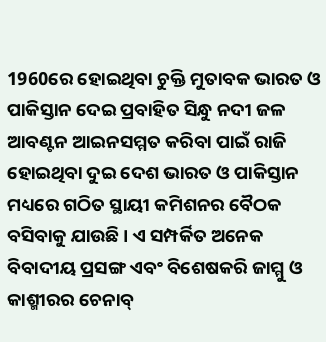1960ରେ ହୋଇଥିବା ଚୁକ୍ତି ମୁତାବକ ଭାରତ ଓ ପାକିସ୍ତାନ ଦେଇ ପ୍ରବାହିତ ସିନ୍ଧୁ ନଦୀ ଜଳ ଆବଣ୍ଟନ ଆଇନସମ୍ମତ କରିବା ପାଇଁ ରାଜି ହୋଇଥିବା ଦୁଇ ଦେଶ ଭାରତ ଓ ପାକିସ୍ତାନ ମଧ୍ୟରେ ଗଠିତ ସ୍ଥାୟୀ କମିଶନର ବୈଠକ ବସିବାକୁ ଯାଉଛି । ଏ ସମ୍ପର୍କିତ ଅନେକ ବିବାଦୀୟ ପ୍ରସଙ୍ଗ ଏବଂ ବିଶେଷକରି ଜାମ୍ମୁ ଓ କାଶ୍ମୀରର ଚେନାବ୍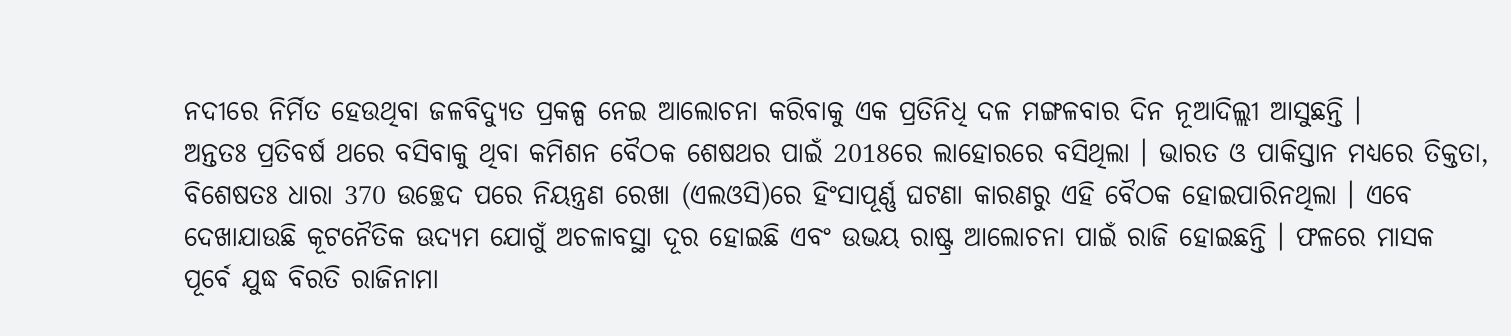ନଦୀରେ ନିର୍ମିତ ହେଉଥିବା ଜଳବିଦ୍ୟୁତ ପ୍ରକଳ୍ପ ନେଇ ଆଲୋଚନା କରିବାକୁ ଏକ ପ୍ରତିନିଧି ଦଳ ମଙ୍ଗଳବାର ଦିନ ନୂଆଦିଲ୍ଲୀ ଆସୁଛନ୍ତି ।
ଅନ୍ତତଃ ପ୍ରତିବର୍ଷ ଥରେ ବସିବାକୁ ଥିବା କମିଶନ ବୈଠକ ଶେଷଥର ପାଇଁ 2018ରେ ଲାହୋରରେ ବସିଥିଲା । ଭାରତ ଓ ପାକିସ୍ତାନ ମଧ୍ୟରେ ତିକ୍ତତା, ବିଶେଷତଃ ଧାରା 370 ଉଚ୍ଛେଦ ପରେ ନିୟନ୍ତ୍ରଣ ରେଖା (ଏଲଓସି)ରେ ହିଂସାପୂର୍ଣ୍ଣ ଘଟଣା କାରଣରୁ ଏହି ବୈଠକ ହୋଇପାରିନଥିଲା । ଏବେ ଦେଖାଯାଉଛି କୂଟନୈତିକ ଊଦ୍ୟମ ଯୋଗୁଁ ଅଚଳାବସ୍ଥା ଦୂର ହୋଇଛି ଏବଂ ଉଭୟ ରାଷ୍ଟ୍ର ଆଲୋଚନା ପାଇଁ ରାଜି ହୋଇଛନ୍ତି । ଫଳରେ ମାସକ ପୂର୍ବେ ଯୁଦ୍ଧ ବିରତି ରାଜିନାମା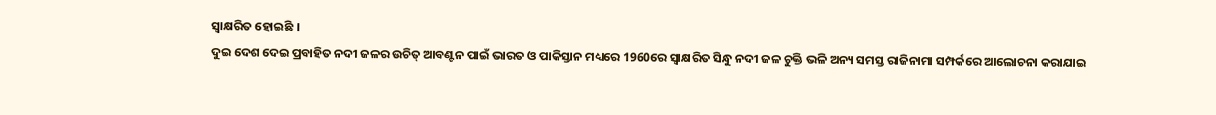ସ୍ବାକ୍ଷରିତ ହୋଇଛି ।
ଦୁଇ ଦେଶ ଦେଇ ପ୍ରବାହିତ ନଦୀ ଜଳର ଉଚିତ୍ ଆବଣ୍ଟନ ପାଇଁ ଭାରତ ଓ ପାକିସ୍ତାନ ମଧ୍ୟରେ 1960ରେ ସ୍ବାକ୍ଷରିତ ସିନ୍ଧୁ ନଦୀ ଜଳ ଚୁକ୍ତି ଭଳି ଅନ୍ୟ ସମସ୍ତ ରାଜିନାମା ସମ୍ପର୍କରେ ଆଲୋଚନା କରାଯାଇ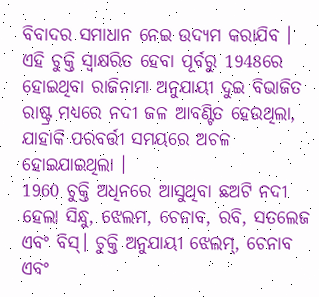ବିବାଦର ସମାଧାନ ନେଇ ଉଦ୍ୟମ କରାଯିବ । ଏହି ଚୁକ୍ତି ସ୍ବାକ୍ଷରିତ ହେବା ପୂର୍ବରୁ 1948ରେ ହୋଇଥିବା ରାଜିନାମା ଅନୁଯାୟୀ ଦୁଇ ବିଭାଜିତ ରାଷ୍ଟ୍ର ମଧ୍ୟରେ ନଦୀ ଜଳ ଆବଣ୍ଟିତ ହେଉଥିଲା, ଯାହାକି ପରବର୍ତ୍ତୀ ସମୟରେ ଅଚଳ ହୋଇଯାଇଥିଲା ।
1960 ଚୁକ୍ତି ଅଧିନରେ ଆସୁଥିବା ଛଅଟି ନଦୀ ହେଲା ସିନ୍ଧୁ, ଝେଲମ, ଚେନାବ, ରବି, ସତଲେଜ ଏବଂ ବିସ୍। ଚୁକ୍ତି ଅନୁଯାୟୀ ଝେଲମ୍, ଚେନାବ ଏବଂ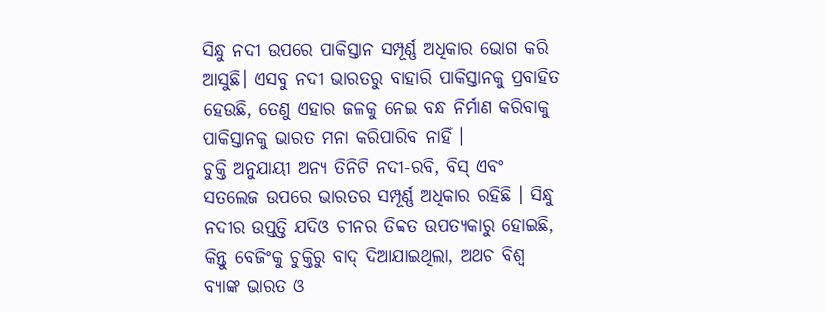ସିନ୍ଧୁ ନଦୀ ଉପରେ ପାକିସ୍ତାନ ସମ୍ପୂର୍ଣ୍ଣ ଅଧିକାର ଭୋଗ କରି ଆସୁଛି। ଏସବୁ ନଦୀ ଭାରତରୁ ବାହାରି ପାକିସ୍ତାନକୁ ପ୍ରବାହିତ ହେଉଛି, ତେଣୁ ଏହାର ଜଳକୁ ନେଇ ବନ୍ଧ ନିର୍ମାଣ କରିବାକୁ ପାକିସ୍ତାନକୁ ଭାରତ ମନା କରିପାରିବ ନାହିଁ ।
ଚୁକ୍ତି ଅନୁଯାୟୀ ଅନ୍ୟ ତିନିଟି ନଦୀ-ରବି, ବିସ୍ ଏବଂ ସତଲେଜ ଉପରେ ଭାରତର ସମ୍ପୂର୍ଣ୍ଣ ଅଧିକାର ରହିଛି । ସିନ୍ଧୁ ନଦୀର ଉପ୍ତତ୍ତି ଯଦିଓ ଚୀନର ତିବ୍ବତ ଉପତ୍ୟକାରୁ ହୋଇଛି, କିନ୍ତୁ ବେଜିଂକୁ ଚୁକ୍ତିରୁ ବାଦ୍ ଦିଆଯାଇଥିଲା, ଅଥଚ ବିଶ୍ବ ବ୍ୟାଙ୍କ ଭାରତ ଓ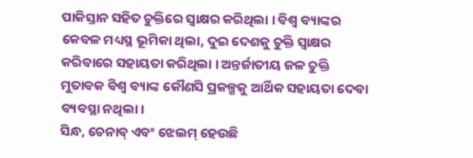ପାକିସ୍ତାନ ସହିତ ଚୁକ୍ତିରେ ସ୍ବାକ୍ଷର କରିଥିଲା । ବିଶ୍ବ ବ୍ୟାଙ୍କର କେବଳ ମଧ୍ୟସ୍ଥ ଭୂମିକା ଥିଲା, ଦୁଇ ଦେଶକୁ ଚୁକ୍ତି ସ୍ବାକ୍ଷର କରିବାରେ ସହାୟତା କରିଥିଲା । ଅନ୍ତର୍ଜାତୀୟ ଜଳ ଚୁକ୍ତି ମୁତାବକ ବିଶ୍ବ ବ୍ୟାଙ୍କ କୌଣସି ପ୍ରକଳ୍ପକୁ ଆର୍ଥିକ ସହାୟତା ଦେବା ବ୍ୟବସ୍ଥା ନଥିଲା।
ସିନ୍ଧ, ଚେନାବ୍ ଏବଂ ଝେଲମ୍ ହେଉଛି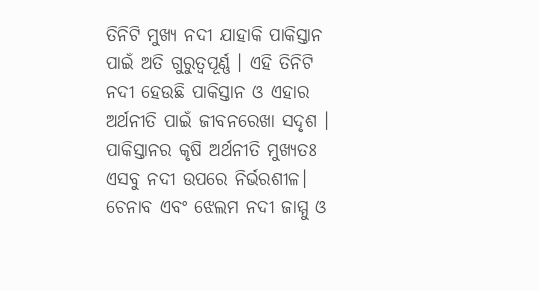ତିନିଟି ମୁଖ୍ୟ ନଦୀ ଯାହାକି ପାକିସ୍ତାନ ପାଇଁ ଅତି ଗୁରୁତ୍ବପୂର୍ଣ୍ଣ । ଏହି ତିନିଟି ନଦୀ ହେଉଛି ପାକିସ୍ତାନ ଓ ଏହାର ଅର୍ଥନୀତି ପାଇଁ ଜୀବନରେଖା ସଦୃଶ । ପାକିସ୍ତାନର କୃଷି ଅର୍ଥନୀତି ମୁଖ୍ୟତଃ ଏସବୁ ନଦୀ ଉପରେ ନିର୍ଭରଶୀଳ। ଚେନାବ ଏବଂ ଝେଲମ ନଦୀ ଜାମ୍ମୁ ଓ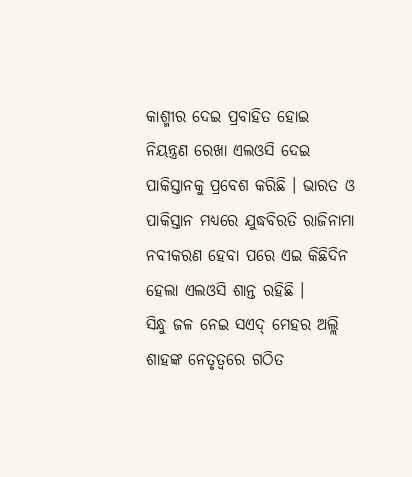କାଶ୍ମୀର ଦେଇ ପ୍ରବାହିତ ହୋଇ ନିୟନ୍ତ୍ରଣ ରେଖା ଏଲଓସି ଦେଇ ପାକିସ୍ତାନକୁ ପ୍ରବେଶ କରିଛି । ଭାରତ ଓ ପାକିସ୍ତାନ ମଧ୍ୟରେ ଯୁଦ୍ଧବିରତି ରାଜିନାମା ନବୀକରଣ ହେବା ପରେ ଏଇ କିଛିଦିନ ହେଲା ଏଲଓସି ଶାନ୍ତ ରହିଛି ।
ସିନ୍ଧୁ ଜଳ ନେଇ ସଏଦ୍ ମେହର ଅଲ୍ଲି ଶାହଙ୍କ ନେତୃତ୍ବରେ ଗଠିତ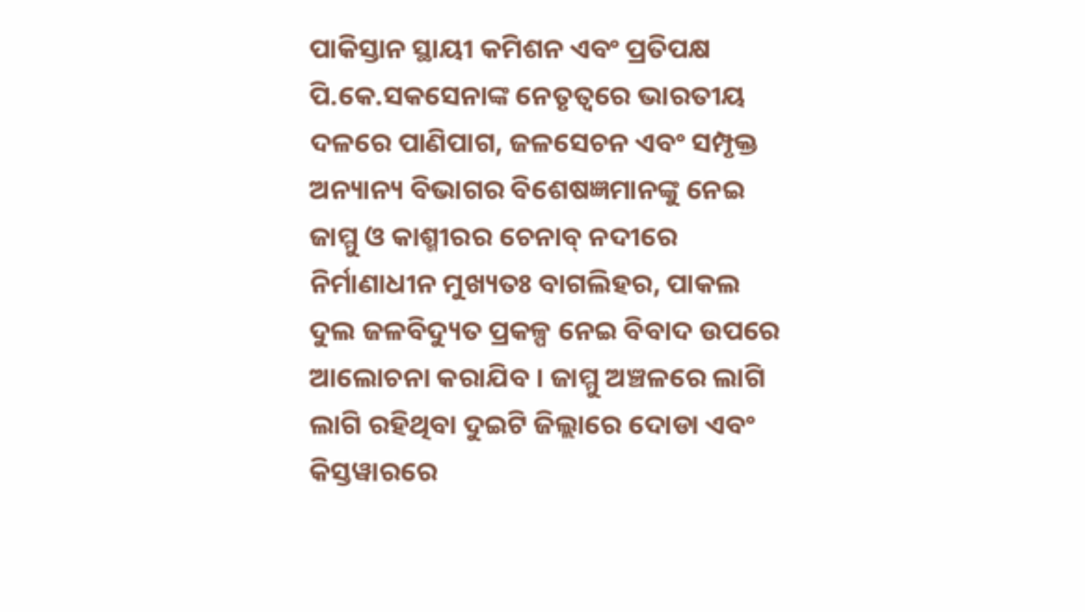ପାକିସ୍ତାନ ସ୍ଥାୟୀ କମିଶନ ଏବଂ ପ୍ରତିପକ୍ଷ ପି.କେ.ସକସେନାଙ୍କ ନେତୃତ୍ବରେ ଭାରତୀୟ ଦଳରେ ପାଣିପାଗ, ଜଳସେଚନ ଏବଂ ସମ୍ପୃକ୍ତ ଅନ୍ୟାନ୍ୟ ବିଭାଗର ବିଶେଷଜ୍ଞମାନଙ୍କୁ ନେଇ ଜାମ୍ମୁ ଓ କାଶ୍ମୀରର ଚେନାବ୍ ନଦୀରେ ନିର୍ମାଣାଧୀନ ମୁଖ୍ୟତଃ ବାଗଲିହର, ପାକଲ ଦୁଲ ଜଳବିଦ୍ୟୁତ ପ୍ରକଳ୍ପ ନେଇ ବିବାଦ ଉପରେ ଆଲୋଚନା କରାଯିବ । ଜାମ୍ମୁ ଅଞ୍ଚଳରେ ଲାଗି ଲାଗି ରହିଥିବା ଦୁଇଟି ଜିଲ୍ଲାରେ ଦୋଡା ଏବଂ କିସ୍ତୱାରରେ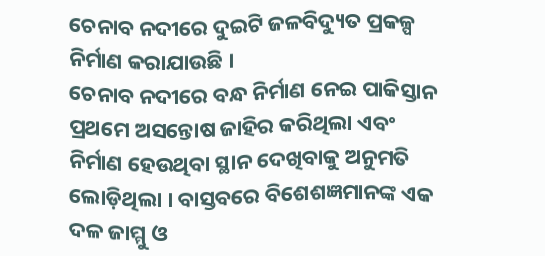ଚେନାବ ନଦୀରେ ଦୁଇଟି ଜଳବିଦ୍ୟୁତ ପ୍ରକଳ୍ପ ନିର୍ମାଣ କରାଯାଉଛି ।
ଚେନାବ ନଦୀରେ ବନ୍ଧ ନିର୍ମାଣ ନେଇ ପାକିସ୍ତାନ ପ୍ରଥମେ ଅସନ୍ତୋଷ ଜାହିର କରିଥିଲା ଏବଂ ନିର୍ମାଣ ହେଉଥିବା ସ୍ଥାନ ଦେଖିବାକୁ ଅନୁମତି ଲୋଡ଼ିଥିଲା । ବାସ୍ତବରେ ବିଶେଶଜ୍ଞମାନଙ୍କ ଏକ ଦଳ ଜାମ୍ମୁ ଓ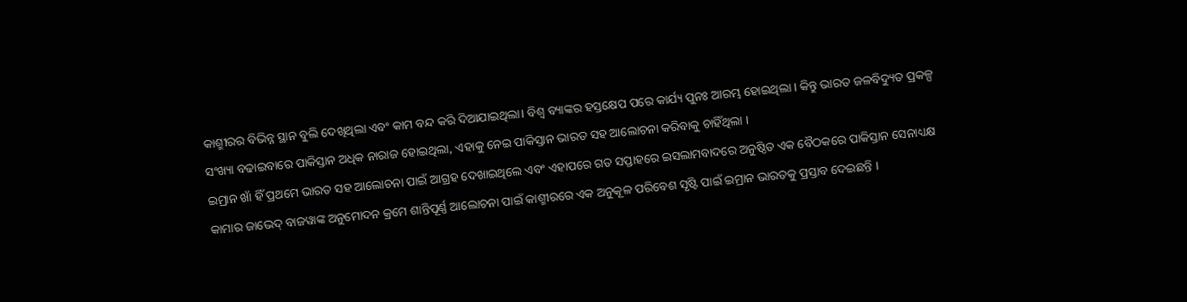କାଶ୍ମୀରର ବିଭିନ୍ନ ସ୍ଥାନ ବୁଲି ଦେଖିଥିଲା ଏବଂ କାମ ବନ୍ଦ କରି ଦିଆଯାଇଥିଲା। ବିଶ୍ବ ବ୍ୟାଙ୍କର ହସ୍ତକ୍ଷେପ ପରେ କାର୍ଯ୍ୟ ପୁନଃ ଆରମ୍ଭ ହୋଇଥିଲା । କିନ୍ତୁ ଭାରତ ଜଳବିଦ୍ୟୁତ ପ୍ରକଳ୍ପ ସଂଖ୍ୟା ବଢାଇବାରେ ପାକିସ୍ତାନ ଅଧିକ ନାରାଜ ହୋଇଥିଲା, ଏହାକୁ ନେଇ ପାକିସ୍ତାନ ଭାରତ ସହ ଆଲୋଚନା କରିବାକୁ ଚାହିଁଥିଲା ।
ଇମ୍ରାନ ଖାଁ ହିଁ ପ୍ରଥମେ ଭାରତ ସହ ଆଲୋଚନା ପାଇଁ ଆଗ୍ରହ ଦେଖାଇଥିଲେ ଏବଂ ଏହାପରେ ଗତ ସପ୍ତାହରେ ଇସଲାମବାଦରେ ଅନୁଷ୍ଠିତ ଏକ ବୈଠକରେ ପାକିସ୍ତାନ ସେନାଧ୍ୟକ୍ଷ କାମାର ଜାଭେଦ୍ ବାଜୱାଙ୍କ ଅନୁମୋଦନ କ୍ରମେ ଶାନ୍ତିପୂର୍ଣ୍ଣ ଆଲୋଚନା ପାଇଁ କାଶ୍ମୀରରେ ଏକ ଅନୁକୂଳ ପରିବେଶ ସୃଷ୍ଟି ପାଇଁ ଇମ୍ରାନ ଭାରତକୁ ପ୍ରସ୍ତାବ ଦେଇଛନ୍ତି ।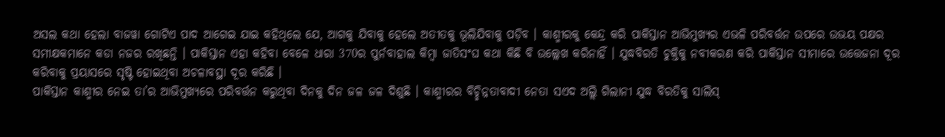ଅସଲ କଥା ହେଲା ବାଜୱା ଗୋଟିଏ ପାଦ ଆଗେଇ ଯାଇ କହିଥିଲେ ଯେ, ଆଗକୁ ଯିବାକୁ ହେଲେ ଅତୀତକୁ ଭୂଲିଯିବାକୁ ପଡ଼ିବ । କାଶ୍ମୀରକୁ କେନ୍ଦ୍ର କରି ପାକିସ୍ତାନ ଆଭିମୁଖ୍ୟର ଏଭଳି ପରିବର୍ତ୍ତନ ଉପରେ ଉଭୟ ପକ୍ଷର ସମୀକ୍ଷକମାନେ କଡା ନଜର ରଖିଛନ୍ତି । ପାକିସ୍ତାନ ଏହା କହିବା ବେଳେ ଧାରା 370ର ପୁର୍ନବାହାଲ କିମ୍ବା ଜାତିସଂଘ କଥା କିଛି ବି ଉଲ୍ଲେଖ କରିନାହିଁ । ଯୁଦ୍ଧବିରତି ଚୁକ୍ତିକୁ ନବୀକରଣ କରି ପାକିସ୍ତାନ ସୀମାରେ ଉତ୍ତେଜନା ଦୂର କରିବାକୁ ପ୍ରୟାସରେ ସୃଷ୍ଟି ହୋଇଥିବା ଅଚଳାବସ୍ଥା ଦୂର କରିଛି ।
ପାକିସ୍ତାନ କାଶ୍ମୀର ନେଇ ତା’ର ଆଭିମୁଖ୍ୟରେ ପରିବର୍ତ୍ତନ କରୁଥିବା ଦିନକୁ ଦିନ ଜଳ ଜଳ ଦିଶୁଛି । କାଶ୍ମୀରର ବିଚ୍ଛିନ୍ନତାବାଦୀ ନେତା ସଏଦ ଅଲ୍ଲି ଗିଲାନୀ ଯୁଦ୍ଧ ବିରତିକୁ ସାଲିସ୍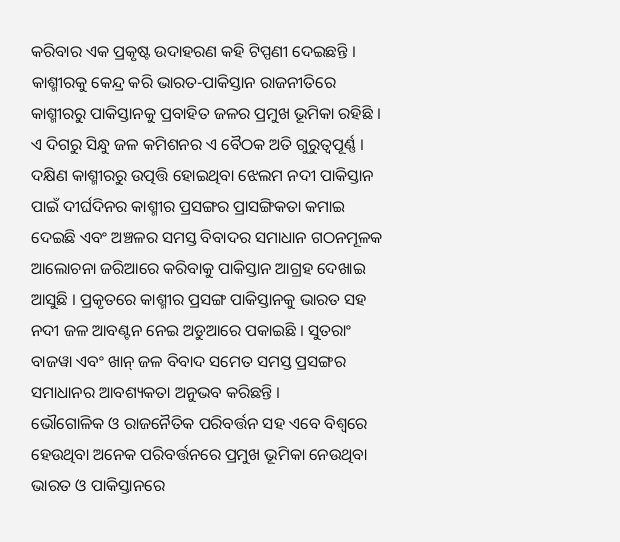କରିବାର ଏକ ପ୍ରକୃଷ୍ଟ ଉଦାହରଣ କହି ଟିପ୍ପଣୀ ଦେଇଛନ୍ତି । କାଶ୍ମୀରକୁ କେନ୍ଦ୍ର କରି ଭାରତ-ପାକିସ୍ତାନ ରାଜନୀତିରେ କାଶ୍ମୀରରୁ ପାକିସ୍ତାନକୁ ପ୍ରବାହିତ ଜଳର ପ୍ରମୁଖ ଭୂମିକା ରହିଛି । ଏ ଦିଗରୁ ସିନ୍ଧୁ ଜଳ କମିଶନର ଏ ବୈଠକ ଅତି ଗୁରୁତ୍ବପୂର୍ଣ୍ଣ ।
ଦକ୍ଷିଣ କାଶ୍ମୀରରୁ ଉତ୍ପତ୍ତି ହୋଇଥିବା ଝେଲମ ନଦୀ ପାକିସ୍ତାନ ପାଇଁ ଦୀର୍ଘଦିନର କାଶ୍ମୀର ପ୍ରସଙ୍ଗର ପ୍ରାସଙ୍ଗିକତା କମାଇ ଦେଇଛି ଏବଂ ଅଞ୍ଚଳର ସମସ୍ତ ବିବାଦର ସମାଧାନ ଗଠନମୂଳକ ଆଲୋଚନା ଜରିଆରେ କରିବାକୁ ପାକିସ୍ତାନ ଆଗ୍ରହ ଦେଖାଇ ଆସୁଛି । ପ୍ରକୃତରେ କାଶ୍ମୀର ପ୍ରସଙ୍ଗ ପାକିସ୍ତାନକୁ ଭାରତ ସହ ନଦୀ ଜଳ ଆବଣ୍ଟନ ନେଇ ଅଡୁଆରେ ପକାଇଛି । ସୁତରାଂ ବାଜୱା ଏବଂ ଖାନ୍ ଜଳ ବିବାଦ ସମେତ ସମସ୍ତ ପ୍ରସଙ୍ଗର ସମାଧାନର ଆବଶ୍ୟକତା ଅନୁଭବ କରିଛନ୍ତି ।
ଭୌଗୋଳିକ ଓ ରାଜନୈତିକ ପରିବର୍ତ୍ତନ ସହ ଏବେ ବିଶ୍ବରେ ହେଉଥିବା ଅନେକ ପରିବର୍ତ୍ତନରେ ପ୍ରମୁଖ ଭୂମିକା ନେଉଥିବା ଭାରତ ଓ ପାକିସ୍ତାନରେ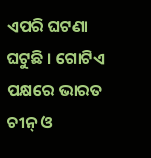ଏପରି ଘଟଣା ଘଟୁଛି । ଗୋଟିଏ ପକ୍ଷରେ ଭାରତ ଚୀନ୍ ଓ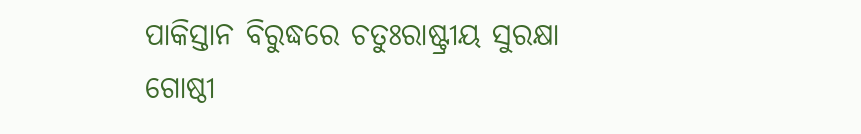ପାକିସ୍ତାନ ବିରୁଦ୍ଧରେ ଚତୁଃରାଷ୍ଟ୍ରୀୟ ସୁରକ୍ଷା ଗୋଷ୍ଠୀ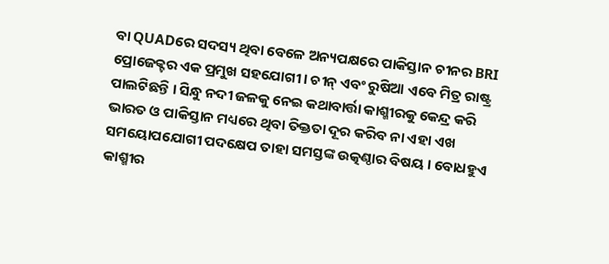ବା QUADରେ ସଦସ୍ୟ ଥିବା ବେଳେ ଅନ୍ୟପକ୍ଷରେ ପାକିସ୍ତାନ ଚୀନର BRI ପ୍ରୋଜେକ୍ଟର ଏକ ପ୍ରମୁଖ ସହଯୋଗୀ । ଚୀନ୍ ଏବଂ ରୁଷିଆ ଏବେ ମିତ୍ର ରାଷ୍ଟ୍ର ପାଲଟିଛନ୍ତି । ସିନ୍ଧୁ ନଦୀ ଜଳକୁ ନେଇ କଥାବାର୍ତ୍ତା କାଶ୍ମୀରକୁ କେନ୍ଦ୍ର କରି ଭାରତ ଓ ପାକିସ୍ତାନ ମଧ୍ୟରେ ଥିବା ତିକ୍ତତା ଦୂର କରିବ ନା ଏହା ଏଖ ସମୟୋପଯୋଗୀ ପଦକ୍ଷେପ ତାହା ସମସ୍ତଙ୍କ ଉତ୍କଣ୍ଠାର ବିଷୟ । ବୋଧହୁଏ କାଶ୍ମୀର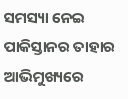ସମସ୍ୟା ନେଇ ପାକିସ୍ତାନର ତାହାର ଆଭିମୁଖ୍ୟରେ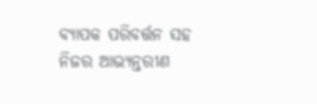ବ୍ୟାପକ ପରିବର୍ତ୍ତନ ସହ ନିଜର ଆଭ୍ୟନ୍ତରୀଣ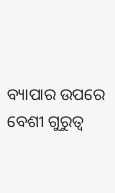ବ୍ୟାପାର ଉପରେ ବେଶୀ ଗୁରୁତ୍ବ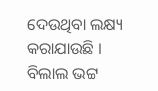ଦେଉଥିବା ଲକ୍ଷ୍ୟ କରାଯାଉଛି ।
ବିଲାଲ ଭଟ୍ଟ